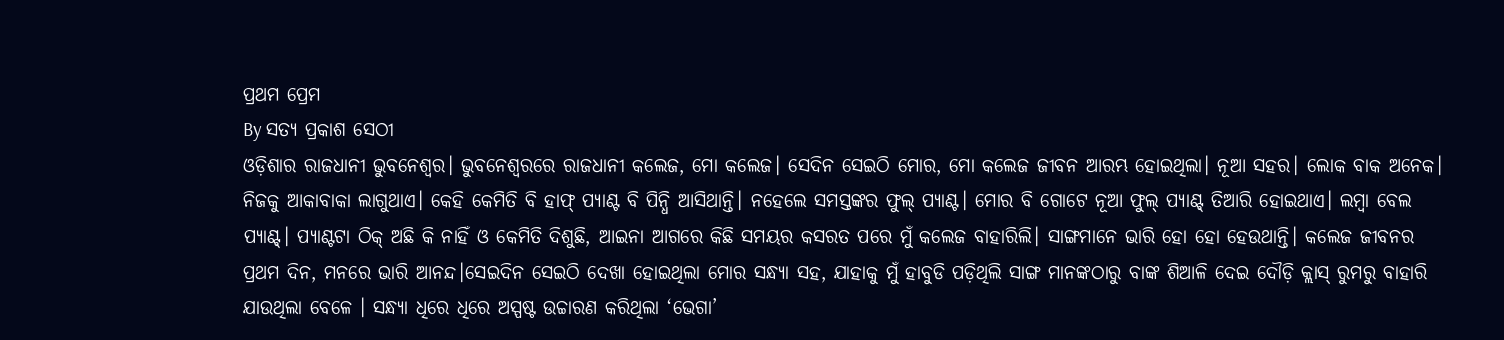ପ୍ରଥମ ପ୍ରେମ
By ସତ୍ୟ ପ୍ରକାଶ ସେଠୀ
ଓଡ଼ିଶାର ରାଜଧାନୀ ଭୁବନେଶ୍ଵର। ଭୁବନେଶ୍ବରରେ ରାଜଧାନୀ କଲେଜ, ମୋ କଲେଜ। ସେଦିନ ସେଇଠି ମୋର, ମୋ କଲେଜ ଜୀବନ ଆରମ୍ଭ ହୋଇଥିଲା। ନୂଆ ସହର। ଲୋକ ବାକ ଅନେକ। ନିଜକୁ ଆକାବାକା ଲାଗୁଥାଏ। କେହି କେମିତି ବି ହାଫ୍ ପ୍ୟାଣ୍ଟ ବି ପିନ୍ଧି ଆସିଥାନ୍ତି। ନହେଲେ ସମସ୍ତଙ୍କର ଫୁଲ୍ ପ୍ୟାଣ୍ଟ। ମୋର ବି ଗୋଟେ ନୂଆ ଫୁଲ୍ ପ୍ୟାଣ୍ଟ୍ ତିଆରି ହୋଇଥାଏ। ଲମ୍ବା ବେଲ ପ୍ୟାଣ୍ଟ୍। ପ୍ୟାଣ୍ଟଟା ଠିକ୍ ଅଛି କି ନାହିଁ ଓ କେମିତି ଦିଶୁଛି, ଆଇନା ଆଗରେ କିଛି ସମୟର କସରତ ପରେ ମୁଁ କଲେଜ ବାହାରିଲି। ସାଙ୍ଗମାନେ ଭାରି ହୋ ହୋ ହେଉଥାନ୍ତି। କଲେଜ ଜୀବନର ପ୍ରଥମ ଦିନ, ମନରେ ଭାରି ଆନନ୍ଦ।ସେଇଦିନ ସେଇଠି ଦେଖା ହୋଇଥିଲା ମୋର ସନ୍ଧ୍ୟା ସହ, ଯାହାକୁ ମୁଁ ହାବୁଡି ପଡ଼ିଥିଲି ସାଙ୍ଗ ମାନଙ୍କଠାରୁ ବାଙ୍କ ଶିଆଳି ଦେଇ ଦୌଡ଼ି କ୍ଲାସ୍ ରୁମରୁ ବାହାରି ଯାଉଥିଲା ବେଳେ । ସନ୍ଧ୍ୟା ଧିରେ ଧିରେ ଅସ୍ପଷ୍ଟ ଉଚ୍ଚାରଣ କରିଥିଲା ‘ଭେଗା’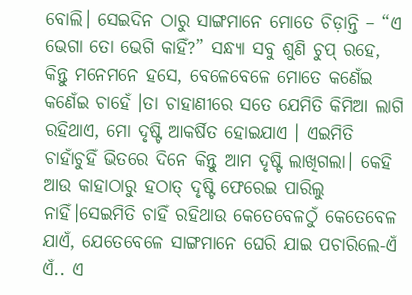ବୋଲି। ସେଇଦିନ ଠାରୁ ସାଙ୍ଗମାନେ ମୋତେ ଚିଡ଼ାନ୍ତି – “ଏ ଭେଗା ତୋ ଭେଗି କାହିଁ?” ସନ୍ଧ୍ୟା ସବୁ ଶୁଣି ଚୁପ୍ ରହେ, କିନ୍ତୁ ମନେମନେ ହସେ, ବେଳେବେଳେ ମୋତେ କଣେଁଇ କଣେଁଇ ଚାହେଁ ।ତା ଚାହାଣୀରେ ସତେ ଯେମିତି କିମିଆ ଲାଗି ରହିଥାଏ, ମୋ ଦୃଷ୍ଟି ଆକର୍ଷିତ ହୋଇଯାଏ । ଏଇମିତି ଚାହାଁଚୁହିଁ ଭିତରେ ଦିନେ କିନ୍ତୁ ଆମ ଦୃଷ୍ଟି ଲାଖିଗଲା। କେହି ଆଉ କାହାଠାରୁ ହଠାତ୍ ଦୃଷ୍ଟି ଫେରେଇ ପାରିଲୁ ନାହିଁ।ସେଇମିତି ଚାହିଁ ରହିଥାଉ କେତେବେଳଠୁଁ କେତେବେଳ ଯାଏଁ, ଯେତେବେଳେ ସାଙ୍ଗମାନେ ଘେରି ଯାଇ ପଚାରିଲେ-ଏଁ ଏଁ.. ଏ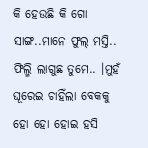କି ହେଉଛି କି ଗୋ ସାଙ୍ଗ..ମାନେ ଫୁଲ୍ ମସ୍ତି.. ଫିଲ୍ମି ଲାଗୁଛ ତୁମେ.. ।ମୁହଁ ଘୂରେଇ ଚାହିଁଲା ବେକକୁ ହୋ ହୋ ହୋଇ ହସି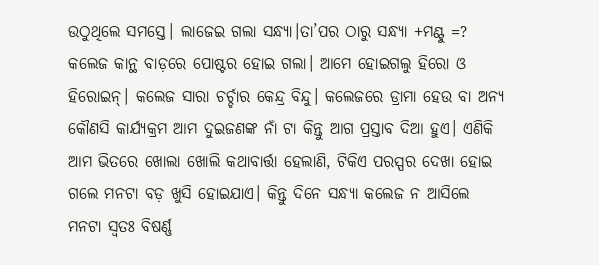ଉଠୁଥିଲେ ସମସ୍ତେ। ଲାଜେଇ ଗଲା ସନ୍ଧ୍ୟା।ତା’ପର ଠାରୁ ସନ୍ଧ୍ୟା +ମଣ୍ଟୁ =? କଲେଜ କାନ୍ଥ ବାଡ଼ରେ ପୋଷ୍ଟର ହୋଇ ଗଲା। ଆମେ ହୋଇଗଲୁ ହିରୋ ଓ ହିରୋଇନ୍। କଲେଜ ସାରା ଚର୍ଚ୍ଚାର କେନ୍ଦ୍ର ବିନ୍ଦୁ। କଲେଜରେ ଡ୍ରାମା ହେଉ ବା ଅନ୍ୟ କୌଣସି କାର୍ଯ୍ୟକ୍ରମ ଆମ ଦୁଇଜଣଙ୍କ ନାଁ ଟା କିନ୍ତୁ ଆଗ ପ୍ରସ୍ତାବ ଦିଆ ହୁଏ। ଏଣିକି ଆମ ଭିତରେ ଖୋଲା ଖୋଲି କଥାବାର୍ତ୍ତା ହେଲାଣି, ଟିକିଏ ପରସ୍ପର ଦେଖା ହୋଇ ଗଲେ ମନଟା ବଡ଼ ଖୁସି ହୋଇଯାଏ। କିନ୍ତୁ ଦିନେ ସନ୍ଧ୍ୟା କଲେଜ ନ ଆସିଲେ ମନଟା ସ୍ୱତଃ ବିଷର୍ଣ୍ଣ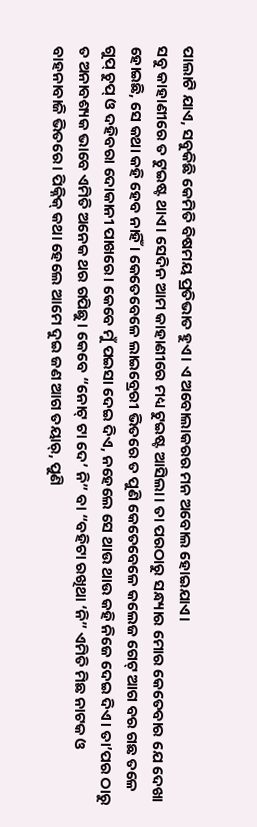ପାଲାଟି ଯାଏ, ସବୁକିଛି କେମିତି ବିଷମୟ ପ୍ରତିଭାତ ହୁଏ। ଏ ଅବୋଲାକରର ମନ ଅବୋଲ ହୋଇଯାଏ।
ସବୁ କାହାଣୀରେ ତ ଟୁଇଷ୍ଟ ଥାଏ। ସେଦିନ ଆମ କାହାଣୀରେ ମଧ୍ୟ ଟୁଇଷ୍ଟ ଆସିଲା। ତା ପରଠାରୁ ସନ୍ଧ୍ୟାର ମୋର କେତେବାର ଯେ ଦେଖା ହୋଇଛି, ସେ କଥା କହି ହେବ ନାହିଁ । କେତେବେଳେ ଲାଇବ୍ରେରୀ ଭିତରେ ତ ପୁଣି କେତେବେଳେ କଲେଜ ଗେଟ୍ ଆଗ ବର ଗଛ ତଳେ ଗୁପ୍ ଚୁପ୍ ଓ ଦହିବରା ଦୋକାନୀ ପାଖରେ। କେବେ ମୁଁ ପଇସା ଦେଇ ଦିଏ, ନହେଲେ ସେ ଥାଉ ଥାଉ କହି ନିଜେ ଦେଇ ଦିଏ। ତା’ପର ଠାରୁ ତ ଅନାବଶ୍ୟକ ଭାବେ ଏମିତି ଅନେକ ଥର ଗପିଛୁ। କେବେ “ନୋଟ୍ ଟା ଦେ’ ନି” ବା “ବହିଟା ରଖିଥା ‘ନି” ଏମିତି ମିଛ ନାଟକ ଓ ବାହନାବାଜି ଭିତରେ। ପିକ୍ନିକ୍ କଥା ହେଲେ ଆମେ ଦୁଇ ଜଣ ଆଗ ତୟାର୍, ପୁଣି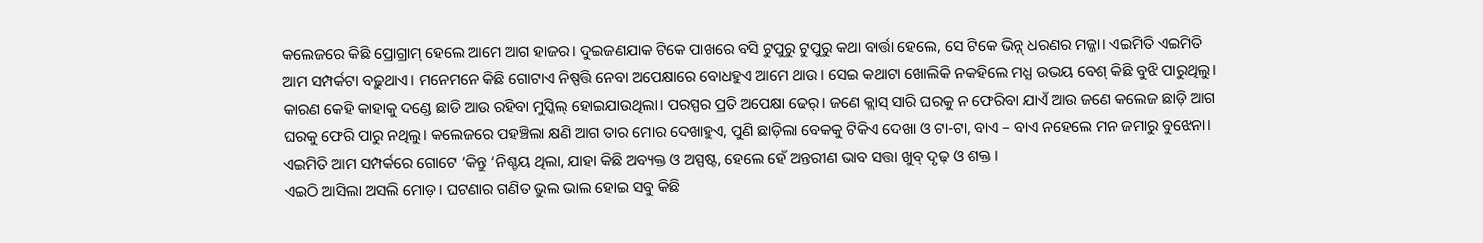କଲେଜରେ କିଛି ପ୍ରୋଗ୍ରାମ୍ ହେଲେ ଆମେ ଆଗ ହାଜର। ଦୁଇଜଣଯାକ ଟିକେ ପାଖରେ ବସି ଟୁପୁରୁ ଟୁପୁରୁ କଥା ବାର୍ତ୍ତା ହେଲେ, ସେ ଟିକେ ଭିନ୍ନ୍ ଧରଣର ମଜ୍ଜା। ଏଇମିତି ଏଇମିତି ଆମ ସମ୍ପର୍କଟା ବଢ଼ୁଥାଏ। ମନେମନେ କିଛି ଗୋଟାଏ ନିଷ୍ପତ୍ତି ନେବା ଅପେକ୍ଷାରେ ବୋଧହୁଏ ଆମେ ଥାଉ। ସେଇ କଥାଟା ଖୋଲିକି ନକହିଲେ ମଧ୍ଯ ଉଭୟ ବେଶ୍ କିଛି ବୁଝି ପାରୁଥିଲୁ। କାରଣ କେହି କାହାକୁ ଦଣ୍ଡେ ଛାଡି ଆଉ ରହିବା ମୁସ୍କିଲ୍ ହୋଇଯାଉଥିଲା। ପରସ୍ପର ପ୍ରତି ଅପେକ୍ଷା ଢେର୍। ଜଣେ କ୍ଲାସ୍ ସାରି ଘରକୁ ନ ଫେରିବା ଯାଏଁ ଆଉ ଜଣେ କଲେଜ ଛାଡ଼ି ଆଗ ଘରକୁ ଫେରି ପାରୁ ନଥିଲୁ। କଲେଜରେ ପହଞ୍ଚିଲା କ୍ଷଣି ଆଗ ତାର ମୋର ଦେଖାହୁଏ, ପୁଣି ଛାଡ଼ିଲା ବେକକୁ ଟିକିଏ ଦେଖା ଓ ଟା-ଟା, ବାଏ – ବାଏ ନହେଲେ ମନ ଜମାରୁ ବୁଝେନା। ଏଇମିତି ଆମ ସମ୍ପର୍କରେ ଗୋଟେ ‘କିନ୍ତୁ ‘ନିଶ୍ଚୟ ଥିଲା, ଯାହା କିଛି ଅବ୍ୟକ୍ତ ଓ ଅସ୍ପଷ୍ଟ, ହେଲେ ହେଁ ଅନ୍ତରୀଣ ଭାବ ସତ୍ତା ଖୁବ୍ ଦୃଢ଼ ଓ ଶକ୍ତ ।
ଏଇଠି ଆସିଲା ଅସଲି ମୋଡ଼। ଘଟଣାର ଗଣିତ ଭୁଲ ଭାଲ ହୋଇ ସବୁ କିଛି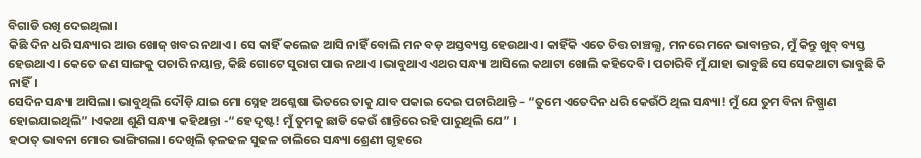ବିଗାଡି ରଖି ଦେଇଥିଲା।
କିଛି ଦିନ ଧରି ସନ୍ଧ୍ୟାର ଆଉ ଖୋଜ୍ ଖବର ନଥାଏ। ସେ କାହିଁ କଲେଜ ଆସି ନାହିଁ ବୋଲି ମନ ବଡ଼ ଅସ୍ତବ୍ୟସ୍ତ ହେଉଥାଏ। କାହିଁକି ଏତେ ଚିତ୍ତ ଚାଞ୍ଚଲ୍ଯ, ମନରେ ମନେ ଭାବାନ୍ତର, ମୁଁ କିନ୍ତୁ ଖୁବ୍ ବ୍ୟସ୍ତ ହେଉଥାଏ। କେତେ ଜଣ ସାଙ୍ଗକୁ ପଚାରି ନୟାନ୍ତ, କିଛି ଗୋଟେ ସୁରାଗ ପାଉ ନଥାଏ ।ଭାବୁଥାଏ ଏଥର ସନ୍ଧ୍ୟା ଆସିଲେ କଥାଟା ଖୋଲି କହିଦେବି। ପଚାରିବି ମୁଁ ଯାହା ଭାବୁଛି ସେ ସେକଥାଟା ଭାବୁଛି କି ନାହିଁ।
ସେଦିନ ସନ୍ଧ୍ୟା ଆସିଲା। ଭାବୁଥିଲି ଦୌଡ଼ି ଯାଇ ମୋ ସ୍ନେହ ଅଶ୍ଳେଷା ଭିତରେ ତାକୁ ଯାବ ପକାଇ ଦେଇ ପଚାରିଥାନ୍ତି – “ତୁମେ ଏତେଦିନ ଧରି କେଉଁଠି ଥିଲ ସନ୍ଧ୍ୟା! ମୁଁ ଯେ ତୁମ ବିନା ନିଷ୍ପ୍ରାଣ ହୋଇଯାଇଥିଲି” ।ଏକଥା ଶୁଣି ସନ୍ଧ୍ୟା କହିଥାନ୍ତା -“ହେ ଦୃଷ୍ଟ! ମୁଁ ତୁମକୁ ଛାଡି କେଉଁ ଶାନ୍ତିରେ ରହି ପାରୁଥିଲି ଯେ” ।
ହଠାତ୍ ଭାବନା ମୋର ଭାଙ୍ଗିଗଲା। ଦେଖିଲି ଢ଼ଳଢଳ ସୁଢଳ ଚାଲିରେ ସନ୍ଧ୍ୟା ଶ୍ରେଣୀ ଗୃହରେ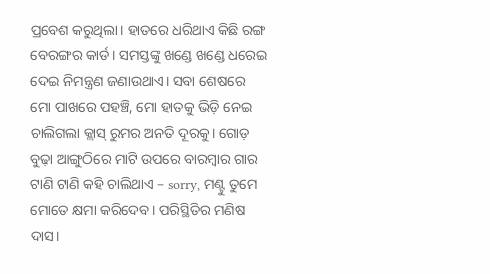ପ୍ରବେଶ କରୁଥିଲା। ହାତରେ ଧରିଥାଏ କିଛି ରଙ୍ଗ ବେରଙ୍ଗର କାର୍ଡ। ସମସ୍ତଙ୍କୁ ଖଣ୍ଡେ ଖଣ୍ଡେ ଧରେଇ ଦେଇ ନିମନ୍ତ୍ରଣ ଜଣାଉଥାଏ। ସବା ଶେଷରେ ମୋ ପାଖରେ ପହଞ୍ଚି, ମୋ ହାତକୁ ଭିଡ଼ି ନେଇ ଚାଲିଗଲା କ୍ଲାସ୍ ରୁମର ଅନତି ଦୂରକୁ। ଗୋଡ଼ ବୁଢ଼ା ଆଙ୍ଗୁଠିରେ ମାଟି ଉପରେ ବାରମ୍ବାର ଗାର ଟାଣି ଟାଣି କହି ଚାଲିଥାଏ – sorry, ମଣ୍ଟୁ ତୁମେ ମୋତେ କ୍ଷମା କରିଦେବ। ପରିସ୍ଥିତିର ମଣିଷ ଦାସ।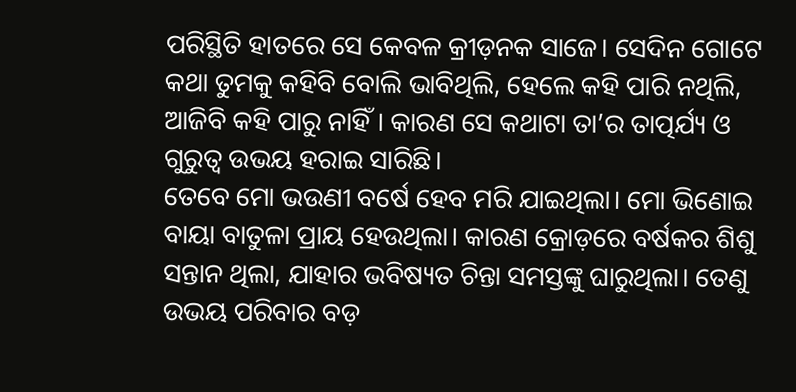ପରିସ୍ଥିତି ହାତରେ ସେ କେବଳ କ୍ରୀଡ଼ନକ ସାଜେ। ସେଦିନ ଗୋଟେ କଥା ତୁମକୁ କହିବି ବୋଲି ଭାବିଥିଲି, ହେଲେ କହି ପାରି ନଥିଲି, ଆଜିବି କହି ପାରୁ ନାହିଁ। କାରଣ ସେ କଥାଟା ତା’ର ତାତ୍ପର୍ଯ୍ୟ ଓ ଗୁରୁତ୍ୱ ଉଭୟ ହରାଇ ସାରିଛି।
ତେବେ ମୋ ଭଉଣୀ ବର୍ଷେ ହେବ ମରି ଯାଇଥିଲା। ମୋ ଭିଣୋଇ ବାୟା ବାତୁଳା ପ୍ରାୟ ହେଉଥିଲା। କାରଣ କ୍ରୋଡ଼ରେ ବର୍ଷକର ଶିଶୁ ସନ୍ତାନ ଥିଲା, ଯାହାର ଭବିଷ୍ୟତ ଚିନ୍ତା ସମସ୍ତଙ୍କୁ ଘାରୁଥିଲା। ତେଣୁ ଉଭୟ ପରିବାର ବଡ଼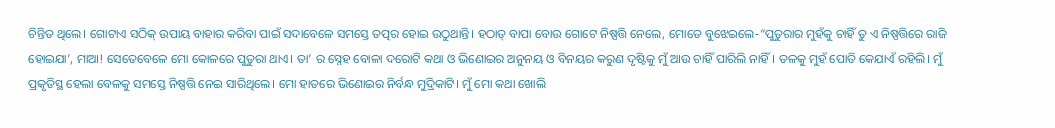ଚିନ୍ତିତ ଥିଲେ। ଗୋଟାଏ ସଠିକ୍ ଉପାୟ ବାହାର କରିବା ପାଇଁ ସଦାବେଳେ ସମସ୍ତେ ତତ୍ପର ହୋଇ ଉଠୁଥାନ୍ତି। ହଠାତ୍ ବାପା ବୋଉ ଗୋଟେ ନିଷ୍ପତ୍ତି ନେଲେ, ମୋତେ ବୁଝେଇଲେ-“ପୁତୁରାର ମୁହଁକୁ ଚାହିଁ ତୁ ଏ ନିଷ୍ପତ୍ତିରେ ରାଜି ହୋଇଯା’, ମାଆ! ସେତେବେଳେ ମୋ କୋଳରେ ପୁତୁରା ଥାଏ। ତା’ ର ସ୍ନେହ ବୋଳା ଦରୋଟି କଥା ଓ ଭିଣୋଇର ଅନୁନୟ ଓ ବିନୟର କରୁଣ ଦୃଷ୍ଟିକୁ ମୁଁ ଆଉ ଚାହିଁ ପାରିଲି ନାହିଁ। ତଳକୁ ମୁହଁ ପୋତି କେଯାଏଁ ରହିଲି। ମୁଁ ପ୍ରକୃତିସ୍ଥ ହେଲା ବେଳକୁ ସମସ୍ତେ ନିଷ୍ପତ୍ତି ନେଇ ସାରିଥିଲେ। ମୋ ହାତରେ ଭିଣୋଇର ନିର୍ବନ୍ଧ ମୁଦ୍ରିକାଟି। ମୁଁ ମୋ କଥା ଖୋଲି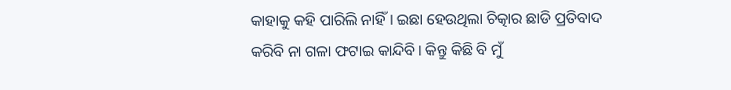କାହାକୁ କହି ପାରିଲି ନାହିଁ। ଇଛା ହେଉଥିଲା ଚିତ୍କାର ଛାଡି ପ୍ରତିବାଦ କରିବି ନା ଗଳା ଫଟାଇ କାନ୍ଦିବି। କିନ୍ତୁ କିଛି ବି ମୁଁ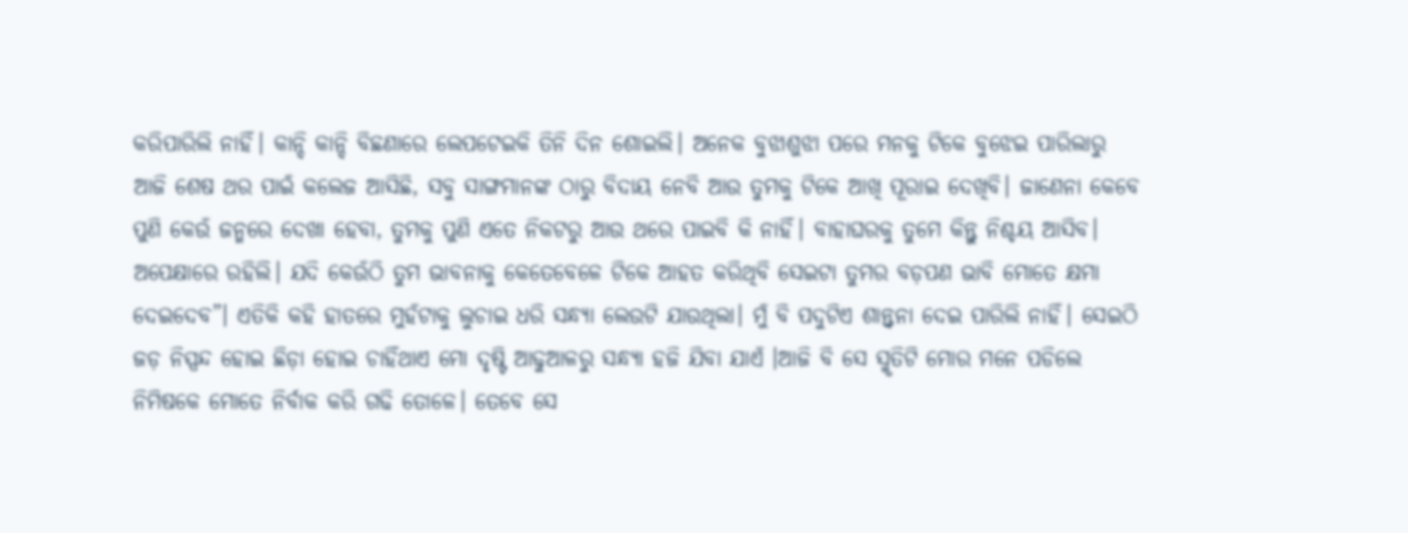କରିପାରିଲି ନାହିଁ। କାନ୍ଦି କାନ୍ଦି ବିଛଣାରେ ଲେପଟେଇକି ତିନି ଦିନ ଶୋଇଲି। ଅନେକ ବୁଝାଶୁଝା ପରେ ମନକୁ ଟିକେ ବୁଝେଇ ପାରିଲାରୁ ଆଜି ଶେଷ ଥର ପାଇଁ କଲେଜ ଆସିଛି, ସବୁ ସାଙ୍ଗମାନଙ୍କ ଠାରୁ ବିଦାୟ ନେବି ଆଉ ତୁମକୁ ଟିକେ ଆଖି ପୂରାଇ ଦେଖିବି। ଜାଣେନା କେବେ ପୁଣି କେଉଁ ଜନ୍ମରେ ଦେଖା ହେବା, ତୁମକୁ ପୁଣି ଏତେ ନିକଟରୁ ଆଉ ଥରେ ପାଇବି କି ନାହିଁ। ବାହାଘରକୁ ତୁମେ କିନ୍ତୁ ନିଶ୍ଚୟ ଆସିବ। ଅପେକ୍ଷାରେ ରହିଲି। ଯଦି କେଉଁଠି ତୁମ ଭାବନାକୁ କେତେବେଳେ ଟିକେ ଆହତ କରିଥିବି ସେଇଟା ତୁମର ବଡ଼ପଣ ଭାବି ମୋତେ କ୍ଷମା ଦେଇଦେବ”। ଏତିକି କହି ହାତରେ ମୁହଁଟାକୁ ଲୁଚାଇ ଧରି ସନ୍ଧ୍ୟା ଲେଉଟି ଯାଉଥିଲା। ମୁଁ ବି ପଦୁଟିଏ ଶାନ୍ତ୍ୱନା ଦେଇ ପାରିଲି ନାହିଁ। ସେଇଠି ଜଡ଼ ନିସ୍ପନ୍ଦ ହୋଇ ଛିଡ଼ା ହୋଇ ଚାହିଁଥାଏ ମୋ ଦୃଷ୍ଟି ଆଢୁଆଳରୁ ସନ୍ଧ୍ୟା ହଜି ଯିବା ଯାଏଁ ।ଆଜି ବି ସେ ସ୍ମୃତିଟି ମୋର ମନେ ପଡିଲେ ନିମିଷକେ ମୋତେ ନିର୍ବାକ କରି ଗଢି ତୋଳେ। ତେବେ ସେ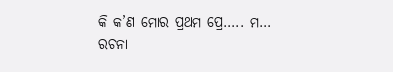କି କ’ଣ ମୋର ପ୍ରଥମ ପ୍ରେ….. ମ…
ରଚନା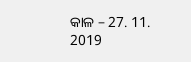କାଳ – 27. 11. 2019